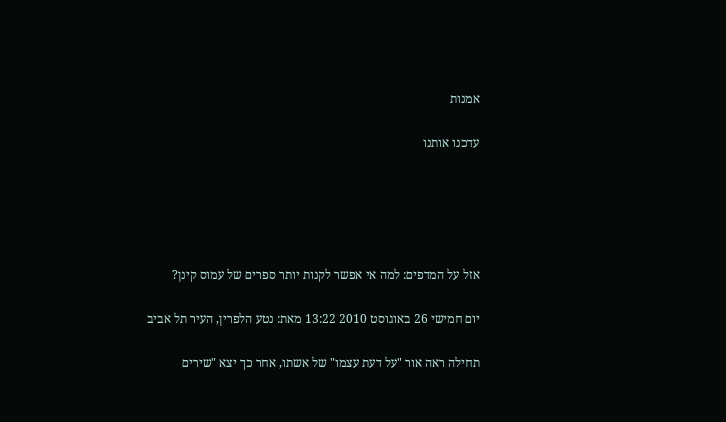אמנות

עדכנו אותנו





אזל על המדפים: למה אי אפשר לקנות יותר ספרים של עמוס קינן?

יום חמישי 26 באוגוסט 2010 13:22 מאת: נטע הלפרין, העיר תל אביב

תחילה ראה אור "על דעת עצמו" של אשתו, אחר כך יצא "שירים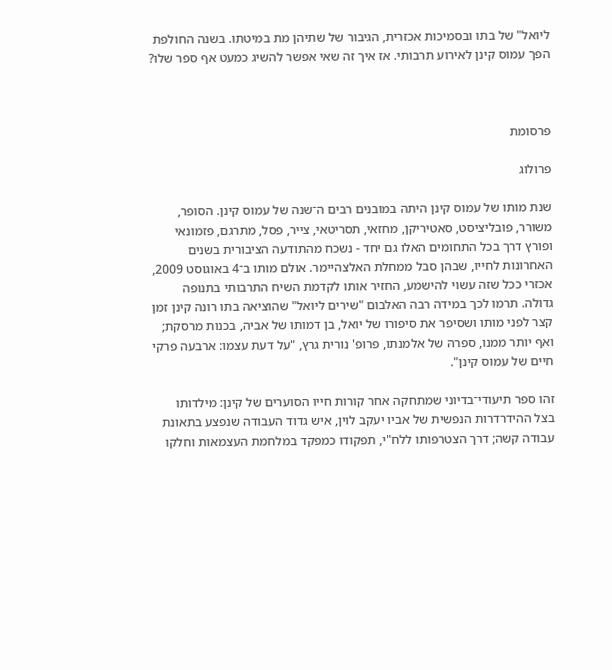ליואל" של בתו ובסמיכות אכזרית, הגיבור של שתיהן מת במיטתו. בשנה החולפת הפך עמוס קינן לאירוע תרבותי. אז איך זה שאי אפשר להשיג כמעט אף ספר שלו?



פרסומת

פרולוג

שנת מותו של עמוס קינן היתה במובנים רבים ה־שנה של עמוס קינן. הסופר, משורר, פובליציסט, סאטיריקן, מחזאי, תסריטאי, צייר, פסל, מתרגם, פזמונאי ופורץ דרך בכל התחומים האלו גם יחד - נשכח מהתודעה הציבורית בשנים האחרונות לחייו, שבהן סבל ממחלת האלצהיימר. אולם מותו ב־4 באוגוסט 2009, אכזרי ככל שזה עשוי להישמע, החזיר אותו לקדמת השיח התרבותי בתנופה גדולה. תרמו לכך במידה רבה האלבום "שירים ליואל" שהוציאה בתו רונה קינן זמן קצר לפני מותו ושסיפר את סיפורו של יואל, בן דמותו של אביה, בכנות מרסקת; ואף יותר ממנו, ספרהּ של אלמנתו, פרופ' נורית גרץ, "על דעת עצמו: ארבעה פרקי חיים של עמוס קינן".

זהו ספר תיעודי־בדיוני שמתחקה אחר קורות חייו הסוערים של קינן: מילדותו בצל ההידרדרות הנפשית של אביו יעקב לוין, איש גדוד העבודה שנפצע בתאונת עבודה קשה; דרך הצטרפותו ללח"י, תפקודו כמפקד במלחמת העצמאות וחלקו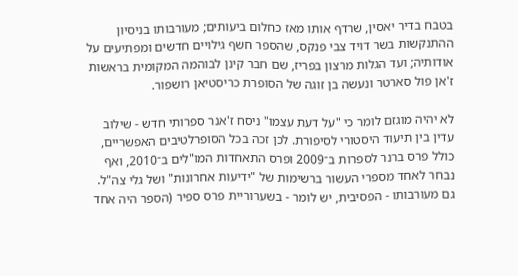בטבח בדיר יאסין, שרדף אותו מאז כחלום ביעותים; מעורבותו בניסיון ההתנקשות בשר דויד צבי פנקס, שהספר חשף גילויים חדשים ומפתיעים על אודותיה; ועד הגלות מרצון בפריז, שם חבר קינן לבוהמה המקומית בראשות ז'אן פול סארטר ונעשה בן זוגה של הסופרת כריסטיאן רושפור.

לא יהיה מוגזם לומר כי "על דעת עצמו" ניסח ז'אנר ספרותי חדש - שילוב עדין בין תיעוד היסטורי לסיפורת. לכן זכה בכל הסופרלטיבים האפשריים, כולל פרס ברנר לספרות ב־2009 ופרס התאחדות המו"לים ב־2010, ואף נבחר לאחד מספרי העשור ברשימות של "ידיעות אחרונות" ושל גלי צה"ל. גם מעורבותו - הפסיבית, יש לומר - בשערוריית פרס ספיר (הספר היה אחד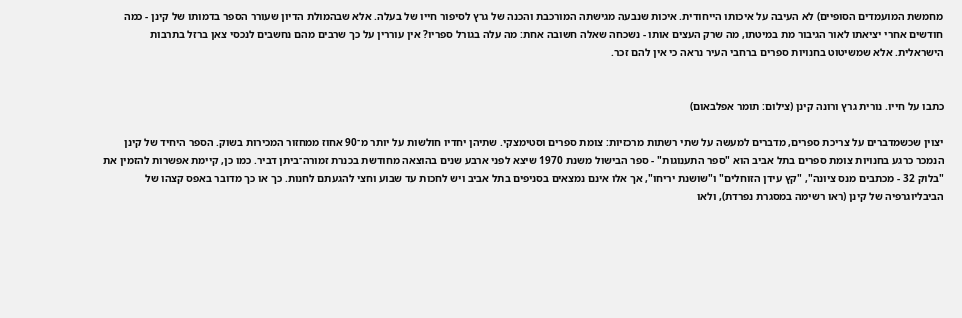מחמשת המועמדים הסופיים) לא העיבה על איכותו הייחודית. איכות שנבעה מגישתה המורכבת והכנה של גרץ לסיפור חייו של בעלה. אלא שבהמולת הדיון שעורר הספר בדמותו של קינן - כמה חודשים אחרי יציאתו לאור הגיבור מת במיטתו, מה שרק העצים אותו - נשכחה שאלה חשובה אחת: מה עלה בגורל ספריו? אין עוררין על כך שרבים מהם נחשבים לנכסי צאן ברזל בתרבות הישראלית. אלא שמשיטוט בחנויות ספרים ברחבי העיר נראה כי אין להם זכר.


כתבו על חייו. נורית גרץ ורונה קינן (צילום: תומר אפלבאום)

יצוין שכשמדברים על צריכת ספרים, מדברים למעשה על שתי רשתות מרכזיות: צומת ספרים וסטימצקי. שתיהן יחדיו חולשות על יותר מ־90 אחוז ממחזור המכירות בשוק. הספר היחיד של קינן הנמכר כרגע בחנויות צומת ספרים בתל אביב הוא "ספר התענוגות" - ספר הבישול משנת 1970 שיצא לפני ארבע שנים בהוצאה מחודשת בכנרת זמורה־ביתן דביר. כמו כן, קיימת אפשרות להזמין את "בלוק 32 - מכתבים מנס ציונה", "קץ עידן הזוחלים" ו"שושנת יריחו", אך אלו אינם נמצאים בסניפים בתל אביב ויש לחכות עד שבוע וחצי להגעתם לחנות. כך או כך מדובר באפס קצהו של הביבליוגרפיה של קינן (ראו רשימה במסגרת נפרדת), ולאו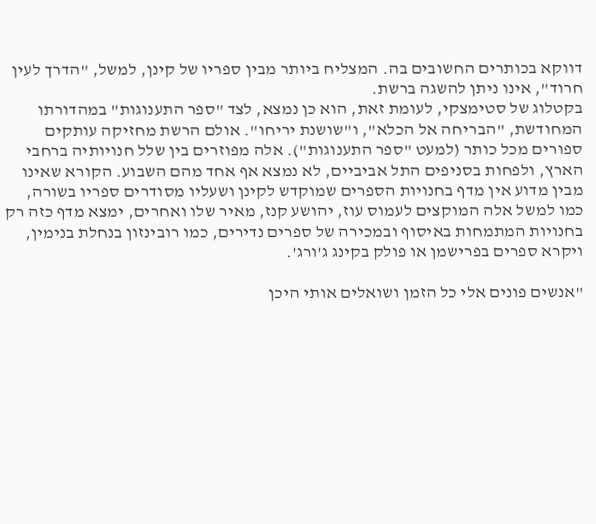דווקא בכותרים החשובים בה. המצליח ביותר מבין ספריו של קינן, למשל, "הדרך לעין חרוד", אינו ניתן להשגה ברשת.
בקטלוג של סטימצקי, לעומת זאת, הוא כן נמצא, לצד "ספר התענוגות" במהדורתו המחודשת, "הבריחה אל הכלא", ו"שושנת יריחו". אולם הרשת מחזיקה עותקים ספורים מכל כותר (למעט "ספר התענוגות"). אלה מפוזרים בין שלל חנויותיה ברחבי הארץ, ולפחות בסניפים התל אביביים, לא נמצא אף אחד מהם השבוע. הקורא שאינו מבין מדוע אין מדף בחנויות הספרים שמוקדש לקינן ושעליו מסודרים ספריו בשורה, כמו למשל אלה המוקצים לעמוס עוז, יהושע קנז, מאיר שלו ואחרים, ימצא מדף כזה רק בחנויות המתמחות באיסוף ובמכירה של ספרים נדירים, כמו רובינזון בנחלת בנימין, ויקרא ספרים בפרישמן או פולק בקינג ג'ורג'.

"אנשים פונים אלי כל הזמן ושואלים אותי היכן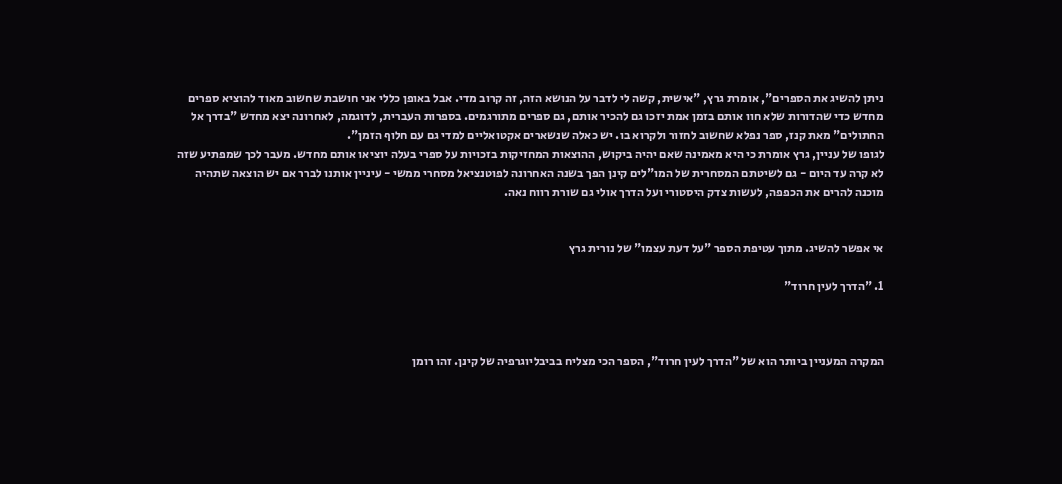ניתן להשיג את הספרים", אומרת גרץ, "אישית, קשה לי לדבר על הנושא הזה, זה קרוב מדי. אבל באופן כללי אני חושבת שחשוב מאוד להוציא ספרים מחדש כדי שהדורות שלא חוו אותם בזמן אמת יזכו גם להכיר אותם, גם ספרים מתורגמים. בספרות העברית, לדוגמה, לאחרונה יצא מחדש "בדרך אל החתולים" מאת קנז, ספר נפלא שחשוב לחזור ולקרוא בו. יש כאלה שנשארים אקטואליים למדי גם עם חלוף הזמן".
לגופו של עניין, גרץ אומרת כי היא מאמינה שאם יהיה ביקוש, ההוצאות המחזיקות בזכויות על ספרי בעלה יוציאו אותם מחדש. מעבר לכך שמפתיע שזה לא קרה עד היום - גם לשיטתם המסחרית של המו"לים קינן הפך בשנה האחרונה לפוטנציאל מסחרי ממשי - עיניין אותנו לברר אם יש הוצאה שתהיה מוכנה להרים את הכפפה, לעשות צדק היסטורי ועל הדרך אולי גם שורת רווח נאה.


אי אפשר להשיג. מתוך עטיפת הספר "על דעת עצמו" של נורית גרץ

1. "הדרך לעין חרוד"



המקרה המעניין ביותר הוא של "הדרך לעין חרוד", הספר הכי מצליח בביבליוגרפיה של קינן. זהו רומן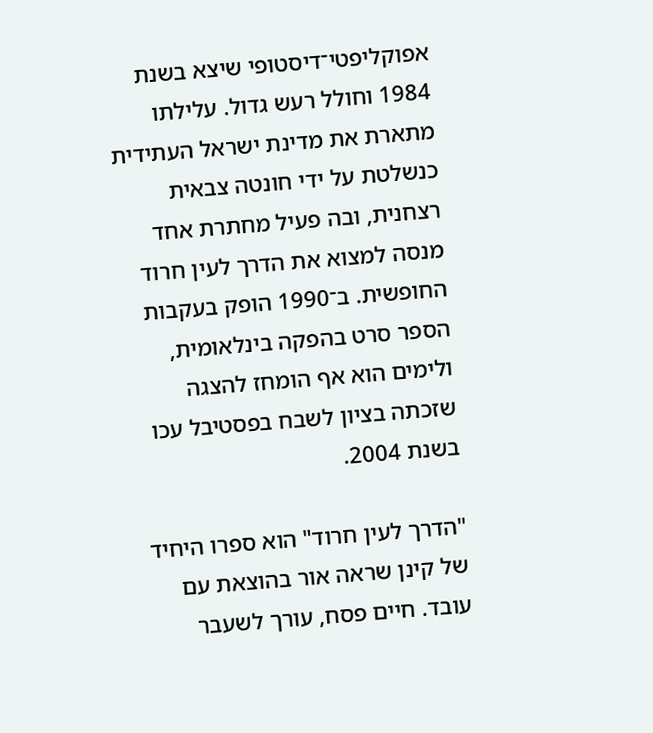אפוקליפטי־דיסטופי שיצא בשנת 1984 וחולל רעש גדול. עלילתו מתארת את מדינת ישראל העתידית כנשלטת על ידי חונטה צבאית רצחנית, ובה פעיל מחתרת אחד מנסה למצוא את הדרך לעין חרוד החופשית. ב־1990 הופק בעקבות הספר סרט בהפקה בינלאומית, ולימים הוא אף הומחז להצגה שזכתה בציון לשבח בפסטיבל עכו בשנת 2004.

"הדרך לעין חרוד" הוא ספרו היחיד של קינן שראה אור בהוצאת עם עובד. חיים פסח, עורך לשעבר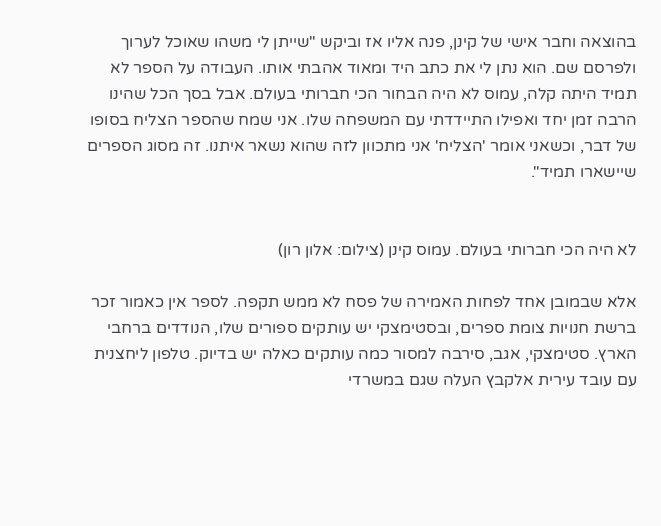בהוצאה וחבר אישי של קינן, פנה אליו אז וביקש "שייתן לי משהו שאוכל לערוך ולפרסם שם. הוא נתן לי את כתב היד ומאוד אהבתי אותו. העבודה על הספר לא תמיד היתה קלה, עמוס לא היה הבחור הכי חברותי בעולם. אבל בסך הכל שהינו הרבה זמן יחד ואפילו התיידדתי עם המשפחה שלו. אני שמח שהספר הצליח בסופו של דבר, וכשאני אומר 'הצליח' אני מתכוון לזה שהוא נשאר איתנו. זה מסוג הספרים שיישארו תמיד".


לא היה הכי חברותי בעולם. עמוס קינן (צילום: אלון רון)

אלא שבמובן אחד לפחות האמירה של פסח לא ממש תקפה. לספר אין כאמור זכר ברשת חנויות צומת ספרים, ובסטימצקי יש עותקים ספורים שלו, הנודדים ברחבי הארץ. סטימצקי, אגב, סירבה למסור כמה עותקים כאלה יש בדיוק. טלפון ליחצנית עם עובד עירית אלקבץ העלה שגם במשרדי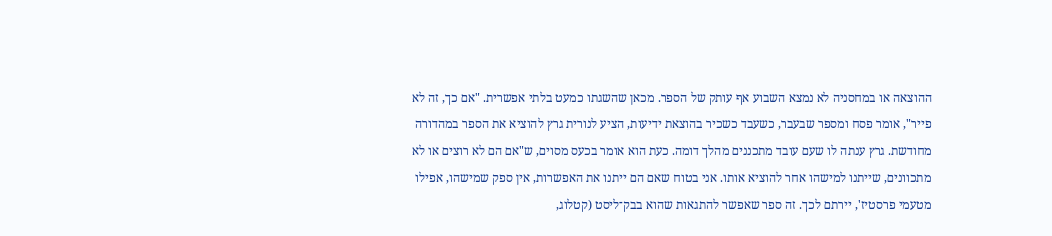ההוצאה או במחסניה לא נמצא השבוע אף עותק של הספר. מכאן שהשגתו כמעט בלתי אפשרית. "אם כך, זה לא פייר", אומר פסח ומספר שבעבר, כשעבד כשכיר בהוצאת ידיעות, הציע לנורית גרץ להוציא את הספר במהדורה מחודשת. גרץ ענתה לו שעם עובד מתכננים מהלך דומה. כעת הוא אומר בכעס מסוים, ש"אם הם לא רוצים או לא מתכוונים, שייתנו למישהו אחר להוציא אותו. אני בטוח שאם הם ייתנו את האפשרות, אין ספק שמישהו, אפילו מטעמי פרסטיז', יירתם לכך. זה ספר שאפשר להתגאות שהוא בבק־ליסט (קטלוג,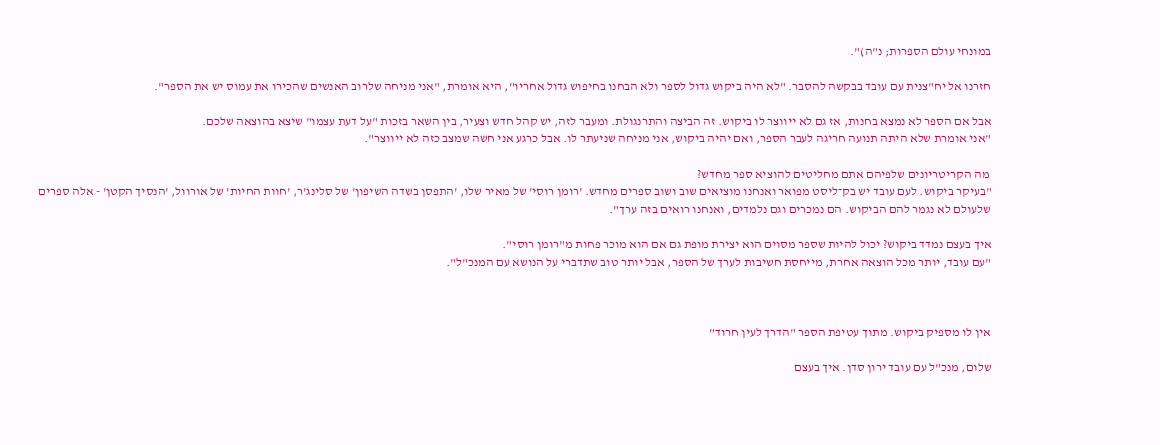במונחי עולם הספרות; נ"ה)".

חזרנו אל יח"צנית עם עובד בבקשה להסבר. "לא היה ביקוש גדול לספר ולא הבחנו בחיפוש גדול אחריו", היא אומרת, "אני מניחה שלרוב האנשים שהכירו את עמוס יש את הספר".

אבל אם הספר לא נמצא בחנות, אז גם לא ייווצר לו ביקוש. זה הביצה והתרנגולת. ומעבר לזה, יש קהל חדש וצעיר, בין השאר בזכות "על דעת עצמו" שיצא בהוצאה שלכם.
"אני אומרת שלא היתה תנועה חריגה לעבר הספר, ואם יהיה ביקוש, אני מניחה שניעתר לו. אבל כרגע אני חשה שמצב כזה לא ייווצר".

 מה הקריטריונים שלפיהם אתם מחליטים להוציא ספר מחדש?
"בעיקר ביקוש. לעם עובד יש בק־ליסט מפואר ואנחנו מוציאים שוב ושוב ספרים מחדש. 'רומן רוסי' של מאיר שלו, 'התפסן בשדה השיפון' של סלינג'ר, 'חוות החיות' של אורוול, 'הנסיך הקטן' - אלה ספרים שלעולם לא נגמר להם הביקוש. הם נמכרים וגם נלמדים, ואנחנו רואים בזה ערך".

איך בעצם נמדד ביקוש? יכול להיות שספר מסוים הוא יצירת מופת גם אם הוא מוכר פחות מ"רומן רוסי".
"עם עובד, יותר מכל הוצאה אחרת, מייחסת חשיבות לערך של הספר, אבל יותר טוב שתדברי על הנושא עם המנכ"ל".



אין לו מספיק ביקוש. מתוך עטיפת הספר "הדרך לעין חרוד"

שלום, מנכ"ל עם עובד ירון סדן. איך בעצם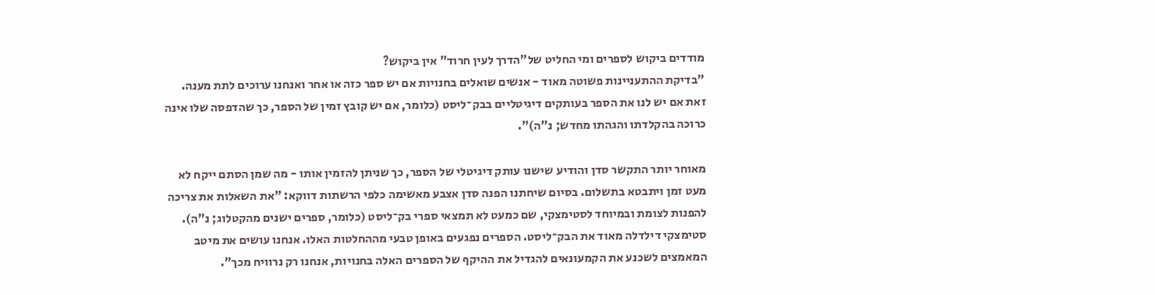מודדים ביקוש לספרים ומי החליט של"הדרך לעין חרוד" אין ביקוש?
"בדיקת ההתעניינות פשוטה מאוד - אנשים שואלים בחנויות אם יש ספר כזה או אחר ואנחנו ערוכים לתת מענה. זאת אם יש לנו את הספר בעותקים דיגיטליים בבק־ליסט (כלומר, אם יש קובץ זמין של הספר, כך שהדפסה שלו אינה כרוכה בהקלדתו והגהתו מחדש; נ"ה)".

מאוחר יותר התקשר סדן והודיע שישנו עותק דיגיטלי של הספר, כך שניתן להזמין אותו - מה שמן הסתם ייקח לא מעט זמן ויתבטא בתשלום. בסיום שיחתנו הפנה סדן אצבע מאשימה כלפי הרשתות דווקא: "את השאלות את צריכה להפנות לצומת ובמיוחד לסטימצקי, שם כמעט לא תמצאי ספרי בק־ליסט (כלומר, ספרים ישנים מהקטלוג; נ"ה). סטימצקי דילדלה מאוד את הבק־ליסט. הספרים נפגעים באופן טבעי מההחלטות האלו. אנחנו עושים את מיטב המאמצים לשכנע את הקמעונאים להגדיל את ההיקף של הספרים האלה בחנויות, אנחנו רק נרוויח מכך".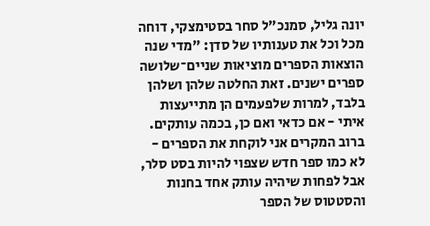יונה גליל, סמנכ"ל סחר בסטימצקי, דוחה מכל וכל את טענותיו של סדן: "מדי שנה הוצאות הספרים מוציאות שניים־שלושה ספרים ישנים. זאת החלטה שלהן ושלהן בלבד, למרות שלפעמים הן מתייעצות איתי - אם כדאי ואם כן, בכמה עותקים. ברוב המקרים אני לוקחת את הספרים - לא כמו ספר חדש שצפוי להיות בסט סלר, אבל לפחות שיהיה עותק אחד בחנות והסטטוס של הספר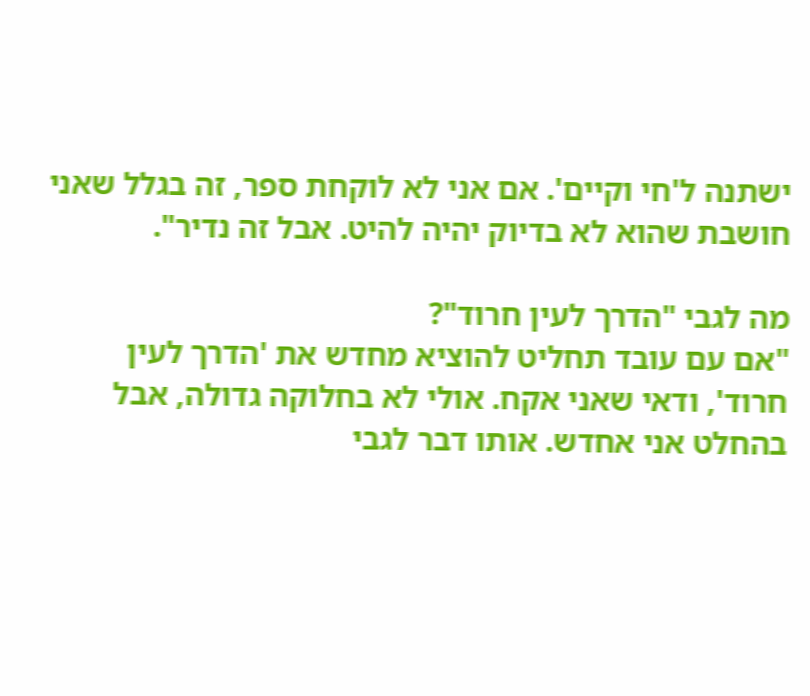ישתנה ל'חי וקיים'. אם אני לא לוקחת ספר, זה בגלל שאני חושבת שהוא לא בדיוק יהיה להיט. אבל זה נדיר".

מה לגבי "הדרך לעין חרוד"?
"אם עם עובד תחליט להוציא מחדש את 'הדרך לעין חרוד', ודאי שאני אקח. אולי לא בחלוקה גדולה, אבל בהחלט אני אחדש. אותו דבר לגבי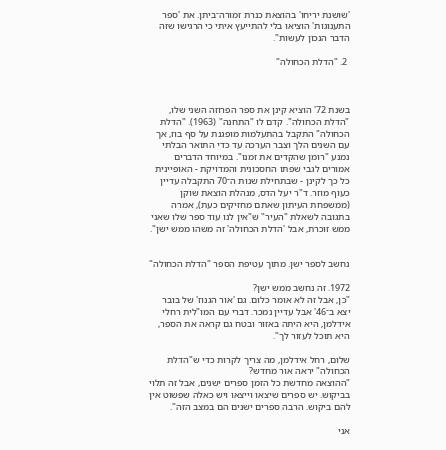'שושנת יריחו' בהוצאת כנרת זמורה־ביתן. את 'ספר התענוגות' הוציאו בלי להתייעץ איתי כי הרגישו שזה הדבר הנכון לעשות".

 2. "הדלת הכחולה"



בשנת 72' הוציא קינן את ספר הפרוזה השני שלו, "הדלת הכחולה". קדם לו "התחנה" (1963). "הדלת הכחולה" התקבל בהתעלמות מופגנת על סף בוז, אך עם השנים הלך וצבר הערכה עד כדי התואר הבלתי נמנע "רומן שהקדים את זמנו". במיוחד הדברים אמורים לגבי שפתו החסכונית והמדויקת - האופיינית כל כך לקינן - שבתחילת שנות ה־70 התקבלה עדיין כעוף מוזר. ד"ר יעל הדס, מנהלת הוצאת שוקן (ממשפחת העיתון שאתם מחזיקים כעת), אמרה בתגובה לשאלת "העיר" ש"אין לנו עוד ספר שלו שאני ממש זוכרת, אבל 'הדלת הכחולה' זה משהו ממש ישן".


נחשב לספר ישן. מתוך עטיפת הספר "הדלת הכחולה"

1972. זה נחשב ממש ישן?
"כן, אבל זה לא אומר כלום. גם 'אור הגנוז' של בובר יצא ב־46' אבל עדיין נמכר. דברי עם המו"לית רחלי אידלמן, היא היתה באזור ובטח גם קראה את הספר, היא תוכל לעזור לך".

שלום, רחל אידלמן, מה צריך לקרות כדי ש"הדלת הכחולה" יראה אור מחדש?
"ההוצאה מחדשת כל הזמן ספרים ישנים, אבל זה תלוי בביקוש. יש ספרים שיצאו וייצאו ויש כאלה שפשוט אין להם ביקוש. הרבה ספרים ישנים הם במצב הזה".

אני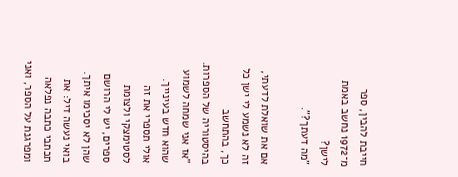חייבת להבין, ספר מ־1972 נחשב באמת לישן?
"מה דעתך?".

אם את שואלת לדעתי, זה לא נשמע לי ישן כל כך, בהתחשב בהיסטוריה של הספרות.
"אז אני שמחה לשמוע שהוא חדש בעינייך. אולי תספרי את זה לסטימצקי ולצומת ספרים, יש לי הרושם שהן לא יסכימו איתך. בואי נעשה דיל: את תכתבי כתבה נפלאה ומפרגנת על הספר, ואני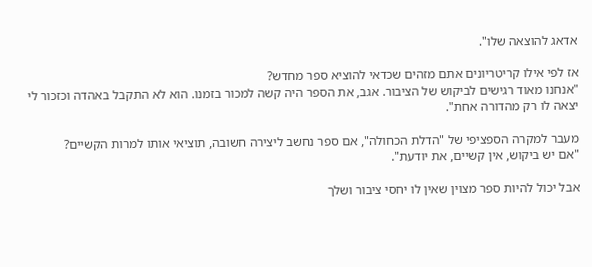אדאג להוצאה שלו".

אז לפי אילו קריטריונים אתם מזהים שכדאי להוציא ספר מחדש?
"אנחנו מאוד רגישים לביקוש של הציבור. אגב, את הספר היה קשה למכור בזמנו. הוא לא התקבל באהדה וכזכור לי יצאה לו רק מהדורה אחת".

מעבר למקרה הספציפי של "הדלת הכחולה", אם ספר נחשב ליצירה חשובה, תוציאי אותו למרות הקשיים?
"אם יש ביקוש, אין קשיים, את יודעת".

אבל יכול להיות ספר מצוין שאין לו יחסי ציבור ושלך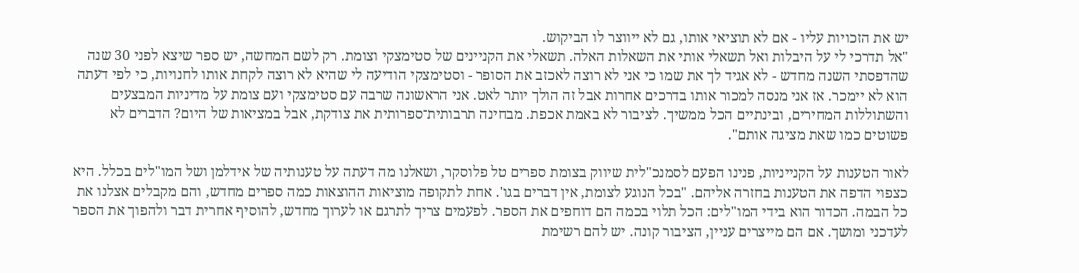יש את הזכויות עליו - אם לא תוציאי אותו, גם לא ייווצר לו הביקוש.
"אל תדרכי לי על היבלות ואל תשאלי אותי את השאלות האלה. תשאלי את הקניינים של סטימצקי וצומת. רק לשם המחשה, יש ספר שיצא לפני 30 שנה שהדפסתי השנה מחדש - לא אגיד לך את שמו כי אני לא רוצה לאכזב את הסופר - וסטימצקי הודיעה לי שהיא לא רוצה לקחת אותו לחנויות, כי לפי דעתה הוא לא יימכר. אז אני מנסה למכור אותו בדרכים אחרות אבל זה הולך יותר לאט. אני הראשונה שרבה עם סטימצקי ועם צומת על מדיניות המבצעים והשתוללות המחירים, ובינתיים הכל ממשיך. לציבור לא באמת אכפת. מבחינה תרבותית־ספרותית את צודקת, אבל במציאות של היום? הדברים לא פשוטים כמו שאת מציגה אותם".

לאור הטענות על הקנייניות, פנינו הפעם לסמנכ"לית שיווק בצומת ספרים טל פלוסקר, ושאלנו מה דעתה על טענותיה של אידלמן ושל המו"לים בכלל. היא כצפוי הדפה את הטענות בחזרה אליהם. "בכל הנוגע לצומת, אין דברים בגו'. אחת לתקופה מוציאות ההוצאות כמה ספרים מחדש, והם מקבלים אצלנו את כל הבמה. הכדור הוא בידי המו"לים: הכל תלוי בכמה הם דוחפים את הספר. לפעמים צריך לתרגם או לערוך מחדש, להוסיף אחרית דבר ולהפוך את הספר לעדכני ומושך. אם הם מייצרים עניין, הציבור קונה. יש להם רשימת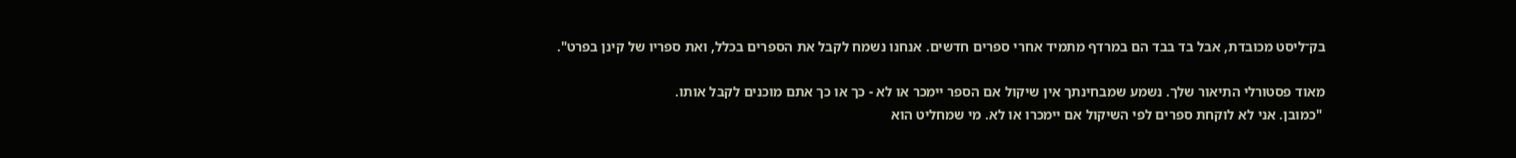בק־ליסט מכובדת, אבל בד בבד הם במרדף מתמיד אחרי ספרים חדשים. אנחנו נשמח לקבל את הספרים בכלל, ואת ספריו של קינן בפרט".

מאוד פסטורלי התיאור שלך. נשמע שמבחינתך אין שיקול אם הספר יימכר או לא - כך או כך אתם מוכנים לקבל אותו.
 "כמובן. אני לא לוקחת ספרים לפי השיקול אם יימכרו או לא. מי שמחליט הוא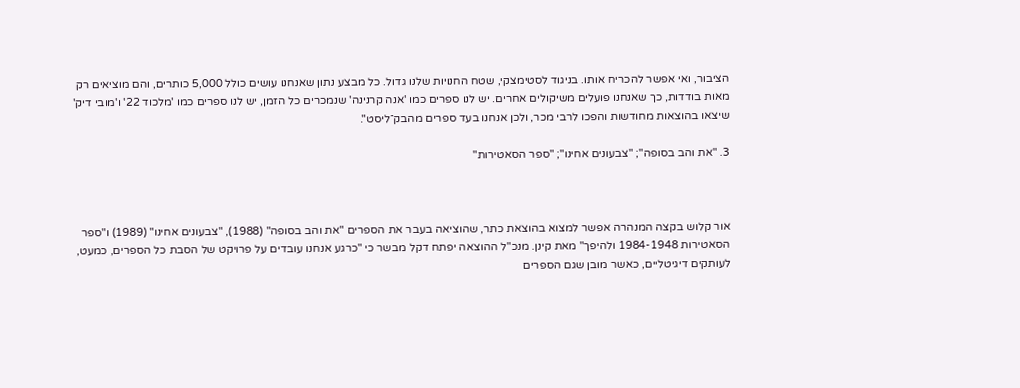הציבור, ואי אפשר להכריח אותו. בניגוד לסטימצקי, שטח החנויות שלנו גדול. כל מבצע נתון שאנחנו עושים כולל 5,000 כותרים, והם מוציאים רק מאות בודדות, כך שאנחנו פועלים משיקולים אחרים. יש לנו ספרים כמו 'אנה קרנינה' שנמכרים כל הזמן, יש לנו ספרים כמו 'מלכוד 22' ו'מובי דיק' שיצאו בהוצאות מחודשות והפכו לרבי מכר, ולכן אנחנו בעד ספרים מהבק־ליסט".

3. "את והב בסופה"; "צבעונים אחינו"; "ספר הסאטירות"



אור קלוש בקצה המנהרה אפשר למצוא בהוצאת כתר, שהוציאה בעבר את הספרים "את והב בסופה" (1988), "צבעונים אחינו" (1989) ו"ספר הסאטירות 1984-1948 ולהיפך" מאת קינן. מנכ"ל ההוצאה יפתח דקל מבשר כי "כרגע אנחנו עובדים על פרויקט של הסבת כל הספרים, כמעט, לעותקים דיגיטליים, כאשר מובן שגם הספרים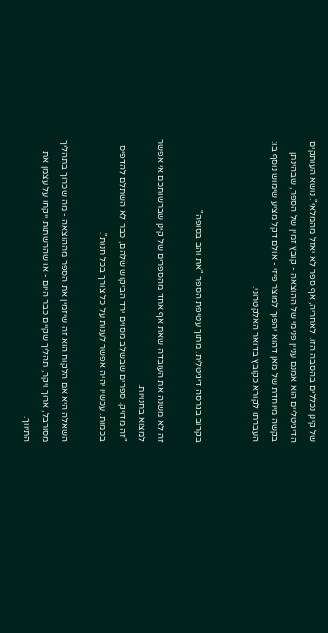של קינן נכללים בהסבה הזו. לאחריה, אף ספר לא יאזל מהמלאי". נושא העותקים הדיגיטליים הוא אמנם עניין פנימי של ההוצאה - קובץ זמין של הספר, שבהינתן בקשה מיוחדת של מאן דהוא יהפוך למוצר פיזי - אולם דקל מציע שימוש נוסף בו: העברתו לקורא כקובץ בדואר האלקטרוני.


בקרוב בגרסה דיגיטלית. מתוך עטיפת הספר "את והב בסופה"

זה לא משנה את העובדה שאת אף אחד מהספרים של קינן שברשותכם אי אפשר למצוא בחנויות.
"זה מדויק. ספרים שבשלב מסוים ירד הביקוש שלהם, כבר לא השתלם להדפיס בכמות. עכשיו יהיה אפשר לענות על כל צורך בכל חנות".

השאלה היא אם הלקוח הוא זה שיזמין את הספר מההוצאה - מה שכרוך בתהליך מסורבל, ארוך ויקר, תהליך שקיים כבר היום - או שהרשתות ייקחו על עצמן את התיווך.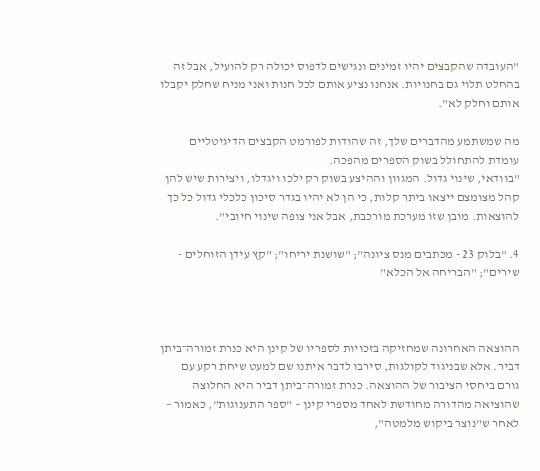"העובדה שהקבצים יהיו זמינים ונגישים לדפוס יכולה רק להועיל, אבל זה בהחלט תלוי גם בחנויות. אנחנו נציע אותם לכל חנות ואני מניח שחלק יקבלו אותם וחלק לא".

מה שמשתמע מהדברים שלך, זה שהודות לפורמט הקבצים הדיגיטליים עומדת להתחולל בשוק הספרים מהפכה.
"בוודאי, שינוי גדול. המגוון וההיצע בשוק רק ילכו ויגדלו, ויצירות שיש להן קהל מצומצם ייצאו ביתר קלות, כי הן לא יהיו בגדר סיכון כלכלי גדול כל כך להוצאות. מובן שזו מערכת מורכבת, אבל אני צופה שינוי חיובי".

4. "בלוק 23 - מכתבים מנס ציונה"; "שושנת יריחו"; "קץ עידן הזוחלים - שירים"; "הבריחה אל הכלא"



ההוצאה האחרונה שמחזיקה בזכויות לספריו של קינן היא כנרת זמורה־ביתן דביר. אלא שבניגוד לקולגות, סירבו לדבר איתנו שם למעט שיחת רקע עם גורם ביחסי הציבור של ההוצאה. כנרת זמורה־ביתן דביר היא החלוצה שהוציאה מהדורה מחודשת לאחד מספרי קינן – "ספר התענוגות", כאמור – לאחר ש"נוצר ביקוש מלמטה",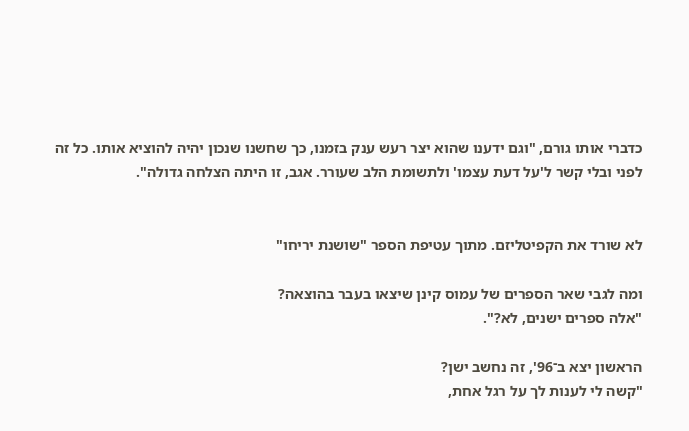כדברי אותו גורם, "וגם ידענו שהוא יצר רעש ענק בזמנו, כך שחשנו שנכון יהיה להוציא אותו. כל זה לפני ובלי קשר ל'על דעת עצמו' ולתשומת הלב שעורר. אגב, זו היתה הצלחה גדולה".


לא שורד את הקפיטליזם. מתוך עטיפת הספר "שושנת יריחו"

ומה לגבי שאר הספרים של עמוס קינן שיצאו בעבר בהוצאה?
"אלה ספרים ישנים, לא?".

הראשון יצא ב־96', זה נחשב ישן?
"קשה לי לענות לך על רגל אחת,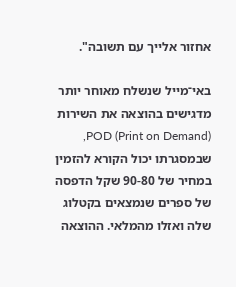אחזור אלייך עם תשובה".

באי־מייל שנשלח מאוחר יותר מדגישים בהוצאה את השירות POD (Print on Demand), שבמסגרתו יכול הקורא להזמין במחיר של 90-80 שקל הדפסה של ספרים שנמצאים בקטלוג שלה ואזלו מהמלאי. ההוצאה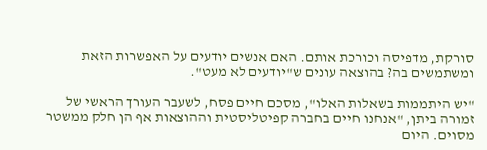סורקת, מדפיסה וכורכת אותם. האם אנשים יודעים על האפשרות הזאת ומשתמשים בה? בהוצאה עונים ש"יודעים לא מעט".

"יש היתממות בשאלות האלו", מסכם חיים פסח, לשעבר העורך הראשי של זמורה ביתן, "אנחנו חיים בחברה קפיטליסטית וההוצאות אף הן חלק ממשטר מסוים. היום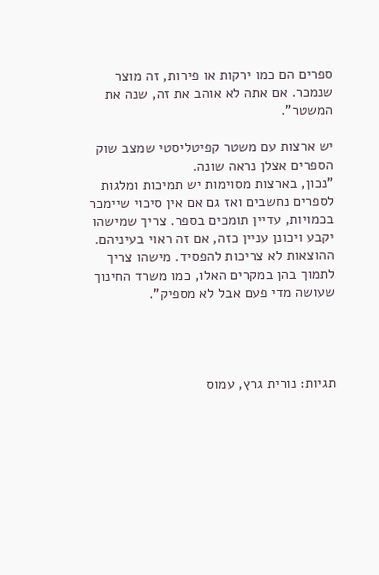ספרים הם כמו ירקות או פירות, זה מוצר שנמכר. אם אתה לא אוהב את זה, שנה את המשטר".

יש ארצות עם משטר קפיטליסטי שמצב שוק הספרים אצלן נראה שונה.
"נכון, בארצות מסוימות יש תמיכות ומלגות לספרים נחשבים ואז גם אם אין סיכוי שיימכר בכמויות, עדיין תומכים בספר. צריך שמישהו יקבע ויכונן עניין כזה, אם זה ראוי בעיניהם. ההוצאות לא צריכות להפסיד. מישהו צריך לתמוך בהן במקרים האלו, כמו משרד החינוך שעושה מדי פעם אבל לא מספיק".




תגיות: נורית גרץ, עמוס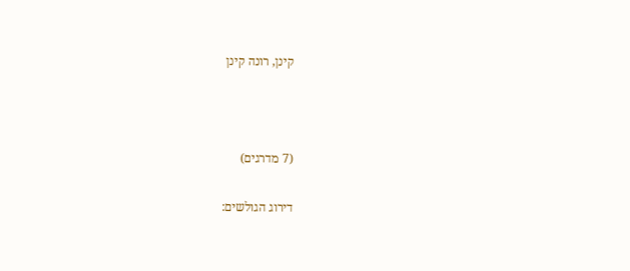קינן, רונה קינן



(7 מדרגים)

דירוג הגולשים: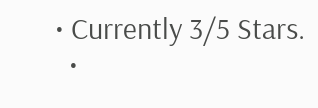• Currently 3/5 Stars.
  •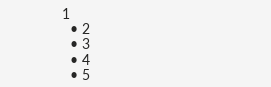1
  • 2
  • 3
  • 4
  • 5